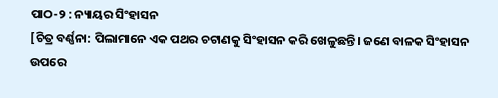ପାଠ-୨ : ନ୍ୟାୟର ସିଂହାସନ
[ଚିତ୍ର ବର୍ଣ୍ଣନା: ପିଲାମାନେ ଏକ ପଥର ଚଟାଣକୁ ସିଂହାସନ କରି ଖେଳୁଛନ୍ତି। ଜଣେ ବାଳକ ସିଂହାସନ ଉପରେ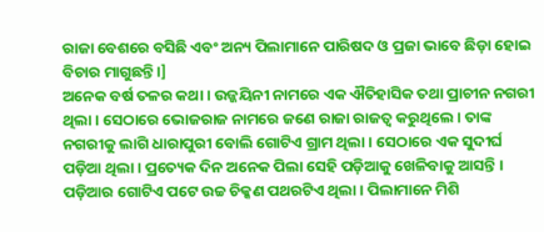ରାଜା ବେଶରେ ବସିଛି ଏବଂ ଅନ୍ୟ ପିଲାମାନେ ପାରିଷଦ ଓ ପ୍ରଜା ଭାବେ ଛିଡ଼ା ହୋଇ ବିଚାର ମାଗୁଛନ୍ତି।]
ଅନେକ ବର୍ଷ ତଳର କଥା । ଉଜ୍ଜୟିନୀ ନାମରେ ଏକ ଐତିହାସିକ ତଥା ପ୍ରାଚୀନ ନଗରୀ ଥିଲା । ସେଠାରେ ଭୋଜରାଜ ନାମରେ ଜଣେ ରାଜା ରାଜତ୍ଵ କରୁଥିଲେ । ତାଙ୍କ ନଗରୀକୁ ଲାଗି ଧାରାପୁରୀ ବୋଲି ଗୋଟିଏ ଗ୍ରାମ ଥିଲା । ସେଠାରେ ଏକ ସୁଦୀର୍ଘ ପଡ଼ିଆ ଥିଲା । ପ୍ରତ୍ୟେକ ଦିନ ଅନେକ ପିଲା ସେହି ପଡ଼ିଆକୁ ଖେଳିବାକୁ ଆସନ୍ତି । ପଡ଼ିଆର ଗୋଟିଏ ପଟେ ଉଚ୍ଚ ଚିକ୍କଣ ପଥରଟିଏ ଥିଲା । ପିଲାମାନେ ମିଶି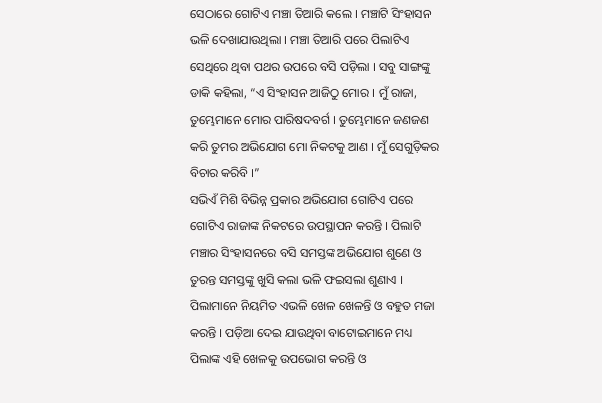ସେଠାରେ ଗୋଟିଏ ମଞ୍ଚା ତିଆରି କଲେ । ମଞ୍ଚାଟି ସିଂହାସନ ଭଳି ଦେଖାଯାଉଥିଲା । ମଞ୍ଚା ତିଆରି ପରେ ପିଲାଟିଏ ସେଥିରେ ଥିବା ପଥର ଉପରେ ବସି ପଡ଼ିଲା । ସବୁ ସାଙ୍ଗଙ୍କୁ ଡାକି କହିଲା, “ଏ ସିଂହାସନ ଆଜିଠୁ ମୋର । ମୁଁ ରାଜା, ତୁମ୍ଭେମାନେ ମୋର ପାରିଷଦବର୍ଗ । ତୁମ୍ଭେମାନେ ଜଣଜଣ କରି ତୁମର ଅଭିଯୋଗ ମୋ ନିକଟକୁ ଆଣ । ମୁଁ ସେଗୁଡ଼ିକର ବିଚାର କରିବି ।”
ସଭିଏଁ ମିଶି ବିଭିନ୍ନ ପ୍ରକାର ଅଭିଯୋଗ ଗୋଟିଏ ପରେ ଗୋଟିଏ ରାଜାଙ୍କ ନିକଟରେ ଉପସ୍ଥାପନ କରନ୍ତି । ପିଲାଟି ମଞ୍ଚାର ସିଂହାସନରେ ବସି ସମସ୍ତଙ୍କ ଅଭିଯୋଗ ଶୁଣେ ଓ ତୁରନ୍ତ ସମସ୍ତଙ୍କୁ ଖୁସି କଲା ଭଳି ଫଇସଲା ଶୁଣାଏ । ପିଲାମାନେ ନିୟମିତ ଏଭଳି ଖେଳ ଖେଳନ୍ତି ଓ ବହୁତ ମଜା କରନ୍ତି । ପଡ଼ିଆ ଦେଇ ଯାଉଥିବା ବାଟୋଇମାନେ ମଧ୍ୟ ପିଲାଙ୍କ ଏହି ଖେଳକୁ ଉପଭୋଗ କରନ୍ତି ଓ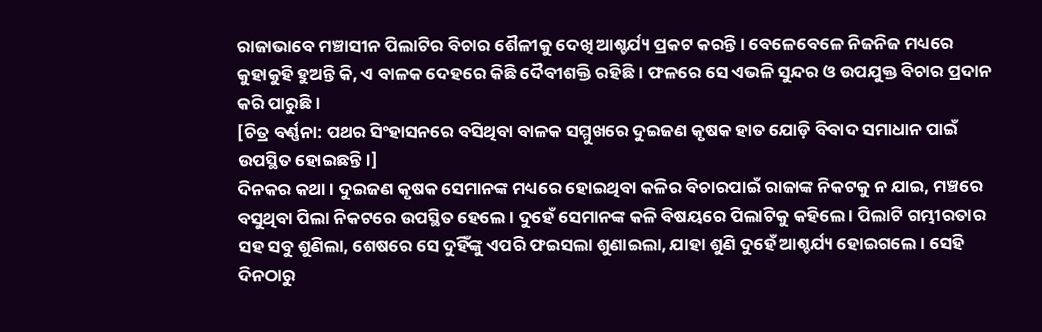ରାଜାଭାବେ ମଞ୍ଚାସୀନ ପିଲାଟିର ବିଚାର ଶୈଳୀକୁ ଦେଖି ଆଶ୍ଚର୍ଯ୍ୟ ପ୍ରକଟ କରନ୍ତି । ବେଳେବେଳେ ନିଜନିଜ ମଧ୍ୟରେ କୁହାକୁହି ହୁଅନ୍ତି କି, ଏ ବାଳକ ଦେହରେ କିଛି ଦୈବୀଶକ୍ତି ରହିଛି । ଫଳରେ ସେ ଏଭଳି ସୁନ୍ଦର ଓ ଉପଯୁକ୍ତ ବିଚାର ପ୍ରଦାନ କରି ପାରୁଛି ।
[ଚିତ୍ର ବର୍ଣ୍ଣନା: ପଥର ସିଂହାସନରେ ବସିଥିବା ବାଳକ ସମ୍ମୁଖରେ ଦୁଇଜଣ କୃଷକ ହାତ ଯୋଡ଼ି ବିବାଦ ସମାଧାନ ପାଇଁ ଉପସ୍ଥିତ ହୋଇଛନ୍ତି।]
ଦିନକର କଥା । ଦୁଇଜଣ କୃଷକ ସେମାନଙ୍କ ମଧ୍ୟରେ ହୋଇଥିବା କଳିର ବିଚାରପାଇଁ ରାଜାଙ୍କ ନିକଟକୁ ନ ଯାଇ, ମଞ୍ଚରେ ବସୁଥିବା ପିଲା ନିକଟରେ ଉପସ୍ଥିତ ହେଲେ । ଦୁହେଁ ସେମାନଙ୍କ କଳି ବିଷୟରେ ପିଲାଟିକୁ କହିଲେ । ପିଲାଟି ଗମ୍ଭୀରତାର ସହ ସବୁ ଶୁଣିଲା, ଶେଷରେ ସେ ଦୁହିଁଙ୍କୁ ଏପରି ଫଇସଲା ଶୁଣାଇଲା, ଯାହା ଶୁଣି ଦୁହେଁ ଆଶ୍ଚର୍ଯ୍ୟ ହୋଇଗଲେ । ସେହି ଦିନଠାରୁ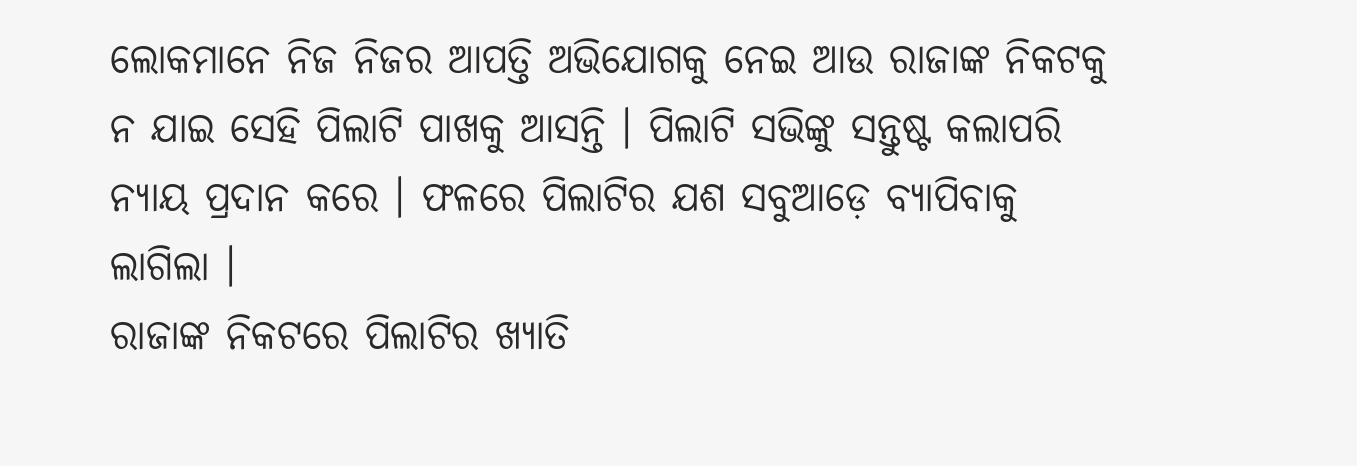ଲୋକମାନେ ନିଜ ନିଜର ଆପତ୍ତି ଅଭିଯୋଗକୁ ନେଇ ଆଉ ରାଜାଙ୍କ ନିକଟକୁ ନ ଯାଇ ସେହି ପିଲାଟି ପାଖକୁ ଆସନ୍ତି । ପିଲାଟି ସଭିଙ୍କୁ ସନ୍ତୁଷ୍ଟ କଲାପରି ନ୍ୟାୟ ପ୍ରଦାନ କରେ । ଫଳରେ ପିଲାଟିର ଯଶ ସବୁଆଡ଼େ ବ୍ୟାପିବାକୁ ଲାଗିଲା ।
ରାଜାଙ୍କ ନିକଟରେ ପିଲାଟିର ଖ୍ୟାତି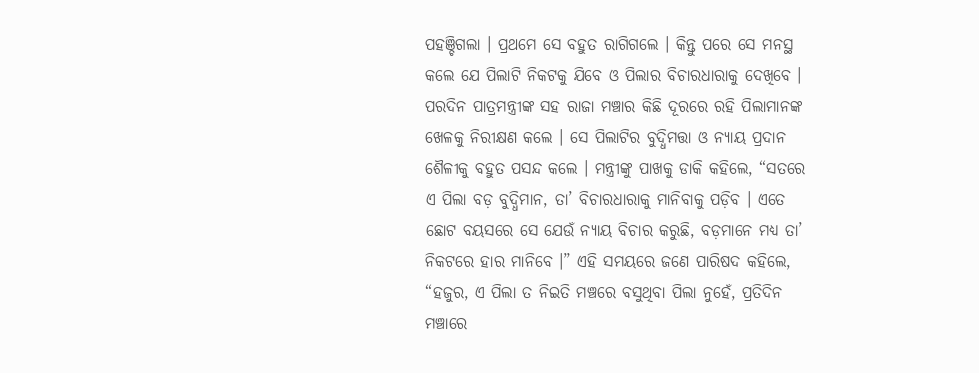ପହଞ୍ଚିଗଲା । ପ୍ରଥମେ ସେ ବହୁତ ରାଗିଗଲେ । କିନ୍ତୁ ପରେ ସେ ମନସ୍ଥ କଲେ ଯେ ପିଲାଟି ନିକଟକୁ ଯିବେ ଓ ପିଲାର ବିଚାରଧାରାକୁ ଦେଖିବେ । ପରଦିନ ପାତ୍ରମନ୍ତ୍ରୀଙ୍କ ସହ ରାଜା ମଞ୍ଚାର କିଛି ଦୂରରେ ରହି ପିଲାମାନଙ୍କ ଖେଳକୁ ନିରୀକ୍ଷଣ କଲେ । ସେ ପିଲାଟିର ବୁଦ୍ଧିମତ୍ତା ଓ ନ୍ୟାୟ ପ୍ରଦାନ ଶୈଳୀକୁ ବହୁତ ପସନ୍ଦ କଲେ । ମନ୍ତ୍ରୀଙ୍କୁ ପାଖକୁ ଡାକି କହିଲେ, “ସତରେ ଏ ପିଲା ବଡ଼ ବୁଦ୍ଧିମାନ, ତା’ ବିଚାରଧାରାକୁ ମାନିବାକୁ ପଡ଼ିବ । ଏତେ ଛୋଟ ବୟସରେ ସେ ଯେଉଁ ନ୍ୟାୟ ବିଚାର କରୁଛି, ବଡ଼ମାନେ ମଧ୍ୟ ତା’ ନିକଟରେ ହାର ମାନିବେ ।” ଏହି ସମୟରେ ଜଣେ ପାରିଷଦ କହିଲେ, “ହଜୁର, ଏ ପିଲା ତ ନିଇତି ମଞ୍ଚରେ ବସୁଥିବା ପିଲା ନୁହେଁ, ପ୍ରତିଦିନ ମଞ୍ଚାରେ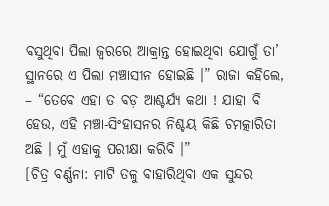ବସୁଥିବା ପିଲା ଜ୍ୱରରେ ଆକ୍ରାନ୍ତ ହୋଇଥିବା ଯୋଗୁଁ ତା’ ସ୍ଥାନରେ ଏ ପିଲା ମଞ୍ଚାସୀନ ହୋଇଛି ।” ରାଜା କହିଲେ, – “ତେବେ ଏହା ତ ବଡ଼ ଆଶ୍ଚର୍ଯ୍ୟ କଥା ! ଯାହା ବି ହେଉ, ଏହି ମଞ୍ଚା-ସିଂହାସନର ନିଶ୍ଚୟ କିଛି ଚମତ୍କାରିତା ଅଛି । ମୁଁ ଏହାକୁ ପରୀକ୍ଷା କରିବି ।”
[ଚିତ୍ର ବର୍ଣ୍ଣନା: ମାଟି ତଳୁ ବାହାରିଥିବା ଏକ ସୁନ୍ଦର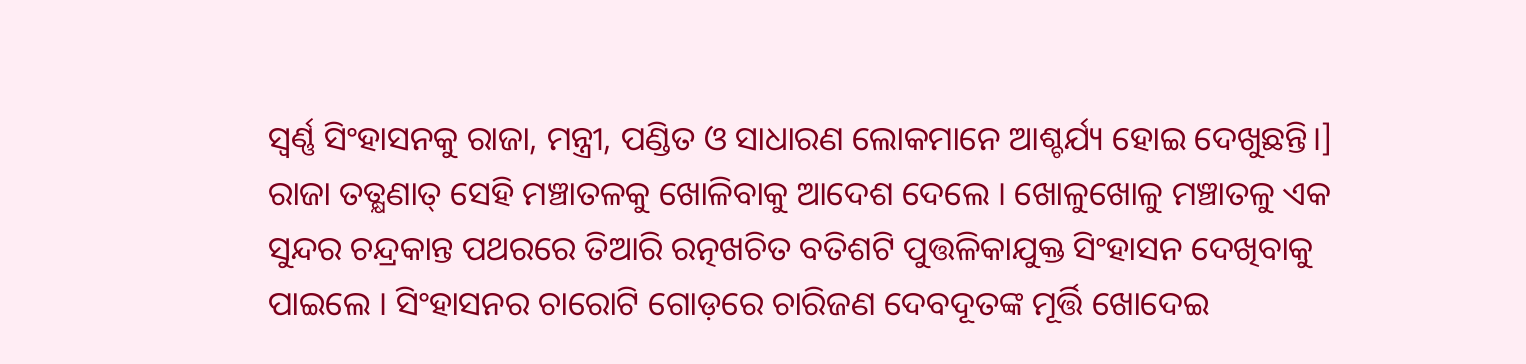ସ୍ୱର୍ଣ୍ଣ ସିଂହାସନକୁ ରାଜା, ମନ୍ତ୍ରୀ, ପଣ୍ଡିତ ଓ ସାଧାରଣ ଲୋକମାନେ ଆଶ୍ଚର୍ଯ୍ୟ ହୋଇ ଦେଖୁଛନ୍ତି।]
ରାଜା ତତ୍କ୍ଷଣାତ୍ ସେହି ମଞ୍ଚାତଳକୁ ଖୋଳିବାକୁ ଆଦେଶ ଦେଲେ । ଖୋଳୁଖୋଳୁ ମଞ୍ଚାତଳୁ ଏକ ସୁନ୍ଦର ଚନ୍ଦ୍ରକାନ୍ତ ପଥରରେ ତିଆରି ରତ୍ନଖଚିତ ବତିଶଟି ପୁତ୍ତଳିକାଯୁକ୍ତ ସିଂହାସନ ଦେଖିବାକୁ ପାଇଲେ । ସିଂହାସନର ଚାରୋଟି ଗୋଡ଼ରେ ଚାରିଜଣ ଦେବଦୂତଙ୍କ ମୂର୍ତ୍ତି ଖୋଦେଇ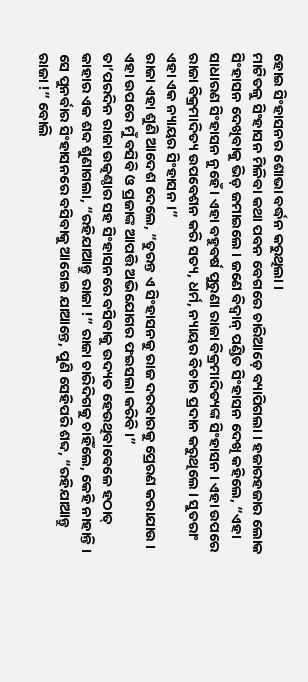ହୋଇ ସିଂହାସନର ଶୋଭା ବର୍ଦ୍ଧନ କରୁଥିଲା ।
ମାଟିତଳୁ ସିଂହାସନ ମିଳିବା କଥା ପବନ ବେଗରେ ଚାରିଆଡ଼େ ବ୍ୟାପିଗଲା । ହଜାରହଜାର ଲୋକ ସିଂହାସନ ଦେଖିବାକୁ ଭିଡ଼ ଜମାଇଲେ । ଜଣେ ବିଦ୍ଵାନ୍ ପଣ୍ଡିତ ସିଂହାସନ ଦେଖି କହିଲେ, “ଏହା ସାଧାରଣ ସିଂହାସନ ନୁହେଁ । ଏହା ବହୁବର୍ଷ ପୁରୁଣା ରାଜା ବିକ୍ରମାଦିତ୍ୟଙ୍କ ସିଂହାସନ । ଏହା ଉପରେ ରାଜା ବିକ୍ରମାଦିତ୍ୟ ଉପବେଶନ କରି ସତ୍ୟ, ଧର୍ମ, ନ୍ୟାୟର ବିଚାର ପ୍ରଦାନ କରୁଥିଲେ । ସୁତରାଂ ଏହା ଏକ ନ୍ୟାୟର ସିଂହାସନ ।”
ରାଜା ଏହା ଶୁଣି ଆଦେଶ ଦେଲେ, “ତୁରନ୍ତ ଏ ସିଂହାସନକୁ ରାଜ ଦରବାରକୁ ପ୍ରେରଣ କରାଯାଉ । ଏହା ଉପରେ ମୁଁ ବସିବି ଓ ପ୍ରଜାଙ୍କ ଆପତ୍ତି ଅଭିଯୋଗର ଫଇସଲା କରିବି ।”
ତା’ପରଦିନ ରାଜା ଉତ୍କଣ୍ଠାର ସହ ସିଂହାସନରେ ବସିବାକୁ ଉଦ୍ୟତ ହେଉଥିବାବେଳେ ହଠାତ୍ କାହାର ଏକ ଶବ୍ଦ ଶୁଣାଗଲା, “ରହିଯାଆନ୍ତୁ ରାଜା !” ରାଜା ଚାରିଦିଗକୁ ଚାହିଁଲେ, କେହି ନାହାନ୍ତି । ସେ ପୁନର୍ବାର ସିଂହାସନରେ ବସିବାକୁ ଆଗେଇ ଯାଆନ୍ତେ, ପୁଣି ସେହିପରି ଶବ୍ଦ, “ରହିଯାଆନ୍ତୁ ରାଜା !” ବୋଲି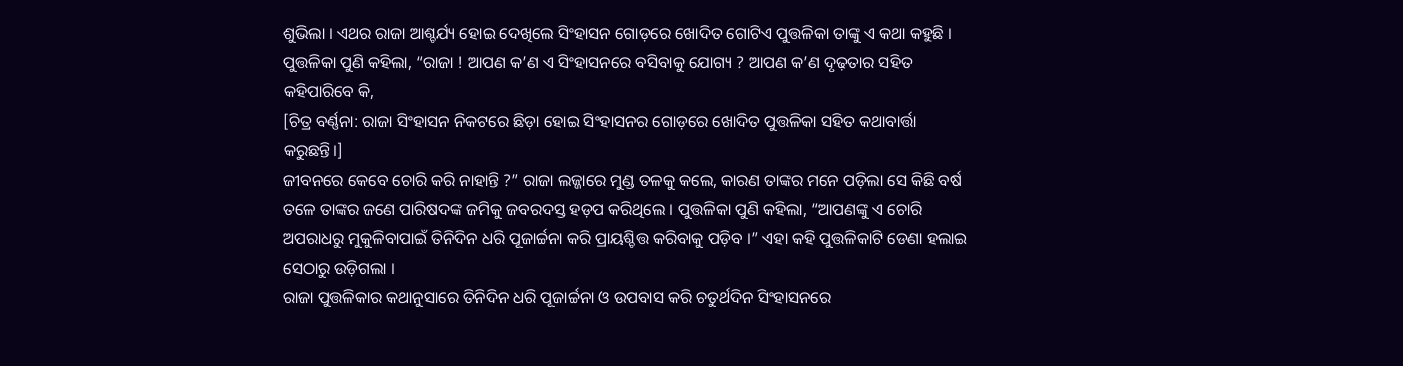ଶୁଭିଲା । ଏଥର ରାଜା ଆଶ୍ଚର୍ଯ୍ୟ ହୋଇ ଦେଖିଲେ ସିଂହାସନ ଗୋଡ଼ରେ ଖୋଦିତ ଗୋଟିଏ ପୁତ୍ତଳିକା ତାଙ୍କୁ ଏ କଥା କହୁଛି । ପୁତ୍ତଳିକା ପୁଣି କହିଲା, “ରାଜା ! ଆପଣ କ’ଣ ଏ ସିଂହାସନରେ ବସିବାକୁ ଯୋଗ୍ୟ ? ଆପଣ କ’ଣ ଦୃଢ଼ତାର ସହିତ କହିପାରିବେ କି,
[ଚିତ୍ର ବର୍ଣ୍ଣନା: ରାଜା ସିଂହାସନ ନିକଟରେ ଛିଡ଼ା ହୋଇ ସିଂହାସନର ଗୋଡ଼ରେ ଖୋଦିତ ପୁତ୍ତଳିକା ସହିତ କଥାବାର୍ତ୍ତା କରୁଛନ୍ତି।]
ଜୀବନରେ କେବେ ଚୋରି କରି ନାହାନ୍ତି ?” ରାଜା ଲଜ୍ଜାରେ ମୁଣ୍ଡ ତଳକୁ କଲେ, କାରଣ ତାଙ୍କର ମନେ ପଡ଼ିଲା ସେ କିଛି ବର୍ଷ ତଳେ ତାଙ୍କର ଜଣେ ପାରିଷଦଙ୍କ ଜମିକୁ ଜବରଦସ୍ତ ହଡ଼ପ କରିଥିଲେ । ପୁତ୍ତଳିକା ପୁଣି କହିଲା, “ଆପଣଙ୍କୁ ଏ ଚୋରି ଅପରାଧରୁ ମୁକୁଳିବାପାଇଁ ତିନିଦିନ ଧରି ପୂଜାର୍ଚ୍ଚନା କରି ପ୍ରାୟଶ୍ଚିତ୍ତ କରିବାକୁ ପଡ଼ିବ ।” ଏହା କହି ପୁତ୍ତଳିକାଟି ଡେଣା ହଲାଇ ସେଠାରୁ ଉଡ଼ିଗଲା ।
ରାଜା ପୁତ୍ତଳିକାର କଥାନୁସାରେ ତିନିଦିନ ଧରି ପୂଜାର୍ଚ୍ଚନା ଓ ଉପବାସ କରି ଚତୁର୍ଥଦିନ ସିଂହାସନରେ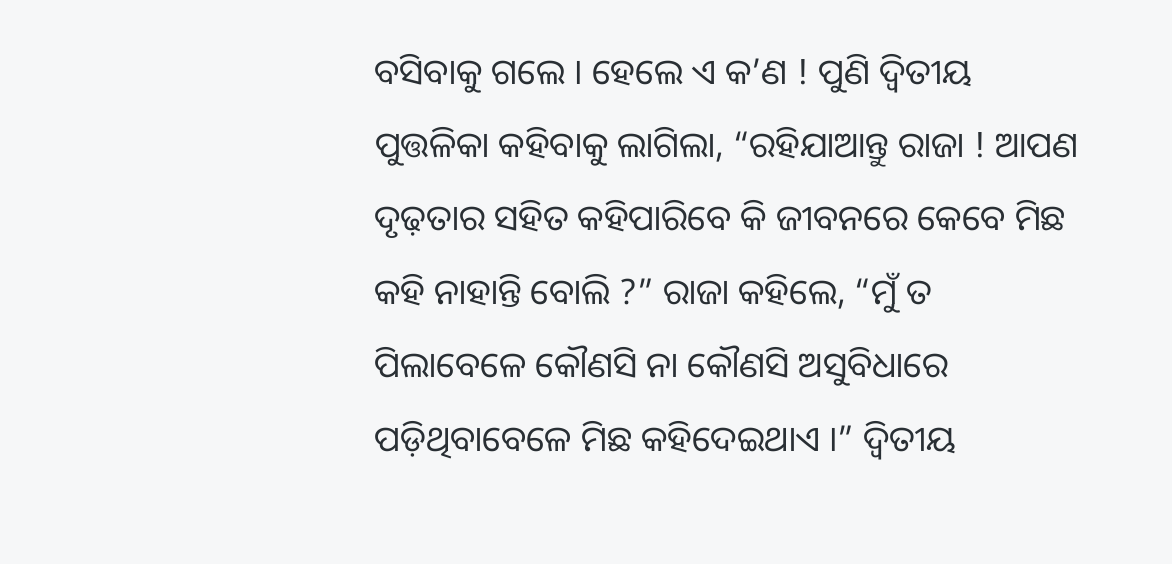ବସିବାକୁ ଗଲେ । ହେଲେ ଏ କ’ଣ ! ପୁଣି ଦ୍ଵିତୀୟ ପୁତ୍ତଳିକା କହିବାକୁ ଲାଗିଲା, “ରହିଯାଆନ୍ତୁ ରାଜା ! ଆପଣ ଦୃଢ଼ତାର ସହିତ କହିପାରିବେ କି ଜୀବନରେ କେବେ ମିଛ କହି ନାହାନ୍ତି ବୋଲି ?” ରାଜା କହିଲେ, “ମୁଁ ତ ପିଲାବେଳେ କୌଣସି ନା କୌଣସି ଅସୁବିଧାରେ ପଡ଼ିଥିବାବେଳେ ମିଛ କହିଦେଇଥାଏ ।” ଦ୍ଵିତୀୟ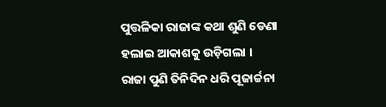ପୁତ୍ତଳିକା ରାଜାଙ୍କ କଥା ଶୁଣି ଡେଣା ହଲାଇ ଆକାଶକୁ ଉଡ଼ିଗଲା ।
ରାଜା ପୁଣି ତିନିଦିନ ଧରି ପୂଜାର୍ଚ୍ଚନା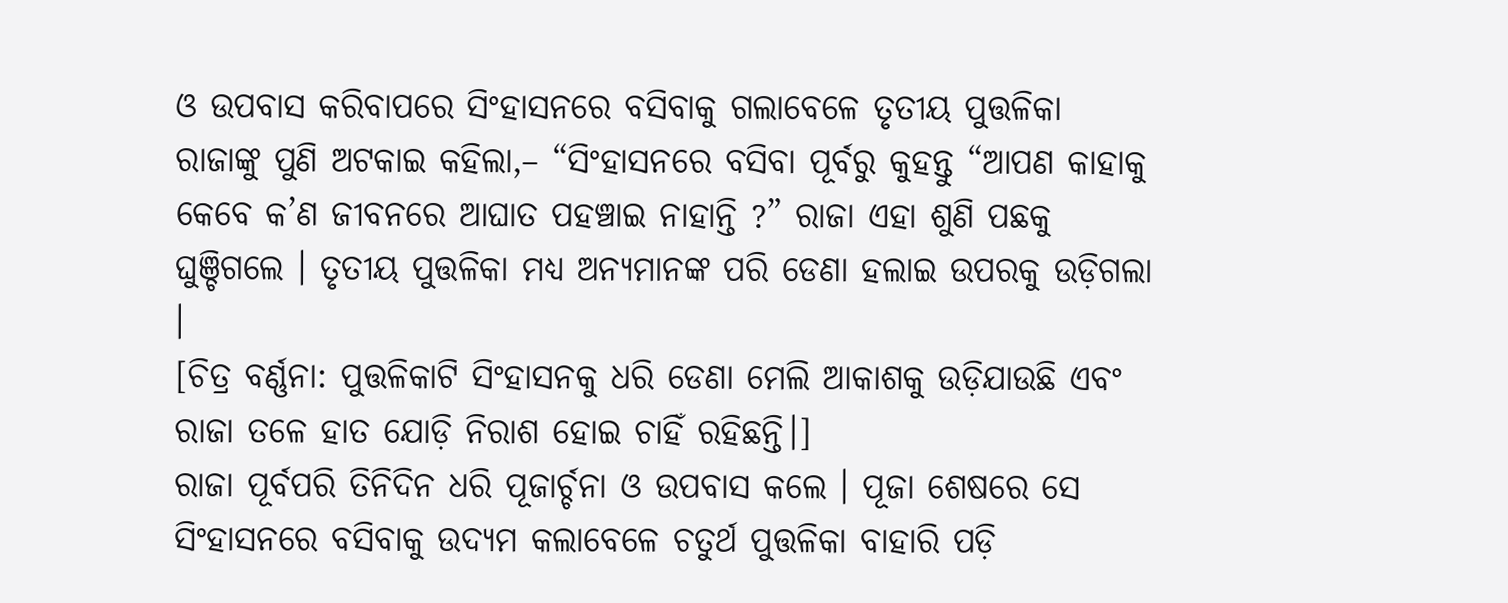ଓ ଉପବାସ କରିବାପରେ ସିଂହାସନରେ ବସିବାକୁ ଗଲାବେଳେ ତୃତୀୟ ପୁତ୍ତଳିକା ରାଜାଙ୍କୁ ପୁଣି ଅଟକାଇ କହିଲା,– “ସିଂହାସନରେ ବସିବା ପୂର୍ବରୁ କୁହନ୍ତୁ “ଆପଣ କାହାକୁ କେବେ କ’ଣ ଜୀବନରେ ଆଘାତ ପହଞ୍ଚାଇ ନାହାନ୍ତି ?” ରାଜା ଏହା ଶୁଣି ପଛକୁ ଘୁଞ୍ଚିଗଲେ । ତୃତୀୟ ପୁତ୍ତଳିକା ମଧ୍ୟ ଅନ୍ୟମାନଙ୍କ ପରି ଡେଣା ହଲାଇ ଉପରକୁ ଉଡ଼ିଗଲା ।
[ଚିତ୍ର ବର୍ଣ୍ଣନା: ପୁତ୍ତଳିକାଟି ସିଂହାସନକୁ ଧରି ଡେଣା ମେଲି ଆକାଶକୁ ଉଡ଼ିଯାଉଛି ଏବଂ ରାଜା ତଳେ ହାତ ଯୋଡ଼ି ନିରାଶ ହୋଇ ଚାହିଁ ରହିଛନ୍ତି।]
ରାଜା ପୂର୍ବପରି ତିନିଦିନ ଧରି ପୂଜାର୍ଚ୍ଚନା ଓ ଉପବାସ କଲେ । ପୂଜା ଶେଷରେ ସେ ସିଂହାସନରେ ବସିବାକୁ ଉଦ୍ୟମ କଲାବେଳେ ଚତୁର୍ଥ ପୁତ୍ତଳିକା ବାହାରି ପଡ଼ି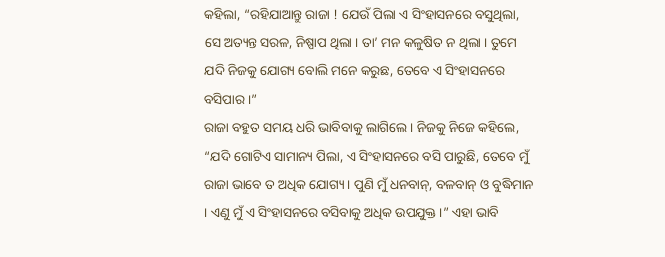କହିଲା, “ରହିଯାଆନ୍ତୁ ରାଜା ! ଯେଉଁ ପିଲା ଏ ସିଂହାସନରେ ବସୁଥିଲା, ସେ ଅତ୍ୟନ୍ତ ସରଳ, ନିଷ୍ପାପ ଥିଲା । ତା’ ମନ କଳୁଷିତ ନ ଥିଲା । ତୁମେ ଯଦି ନିଜକୁ ଯୋଗ୍ୟ ବୋଲି ମନେ କରୁଛ, ତେବେ ଏ ସିଂହାସନରେ ବସିପାର ।”
ରାଜା ବହୁତ ସମୟ ଧରି ଭାବିବାକୁ ଲାଗିଲେ । ନିଜକୁ ନିଜେ କହିଲେ, “ଯଦି ଗୋଟିଏ ସାମାନ୍ୟ ପିଲା, ଏ ସିଂହାସନରେ ବସି ପାରୁଛି, ତେବେ ମୁଁ ରାଜା ଭାବେ ତ ଅଧିକ ଯୋଗ୍ୟ । ପୁଣି ମୁଁ ଧନବାନ୍, ବଳବାନ୍ ଓ ବୁଦ୍ଧିମାନ । ଏଣୁ ମୁଁ ଏ ସିଂହାସନରେ ବସିବାକୁ ଅଧିକ ଉପଯୁକ୍ତ ।” ଏହା ଭାବି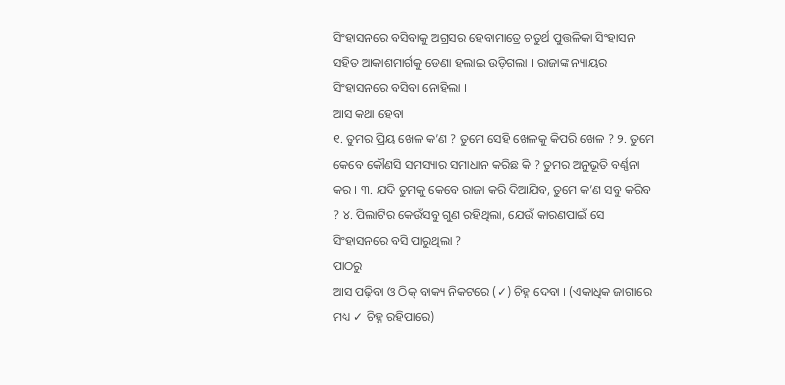ସିଂହାସନରେ ବସିବାକୁ ଅଗ୍ରସର ହେବାମାତ୍ରେ ଚତୁର୍ଥ ପୁତ୍ତଳିକା ସିଂହାସନ ସହିତ ଆକାଶମାର୍ଗକୁ ଡେଣା ହଲାଇ ଉଡ଼ିଗଲା । ରାଜାଙ୍କ ନ୍ୟାୟର ସିଂହାସନରେ ବସିବା ନୋହିଲା ।
ଆସ କଥା ହେବା
୧. ତୁମର ପ୍ରିୟ ଖେଳ କ’ଣ ? ତୁମେ ସେହି ଖେଳକୁ କିପରି ଖେଳ ? ୨. ତୁମେ କେବେ କୌଣସି ସମସ୍ୟାର ସମାଧାନ କରିଛ କି ? ତୁମର ଅନୁଭୂତି ବର୍ଣ୍ଣନା କର । ୩. ଯଦି ତୁମକୁ କେବେ ରାଜା କରି ଦିଆଯିବ, ତୁମେ କ’ଣ ସବୁ କରିବ ? ୪. ପିଲାଟିର କେଉଁସବୁ ଗୁଣ ରହିଥିଲା, ଯେଉଁ କାରଣପାଇଁ ସେ ସିଂହାସନରେ ବସି ପାରୁଥିଲା ?
ପାଠରୁ
ଆସ ପଢ଼ିବା ଓ ଠିକ୍ ବାକ୍ୟ ନିକଟରେ (✓) ଚିହ୍ନ ଦେବା । (ଏକାଧିକ ଜାଗାରେ ମଧ୍ୟ ✓ ଚିହ୍ନ ରହିପାରେ)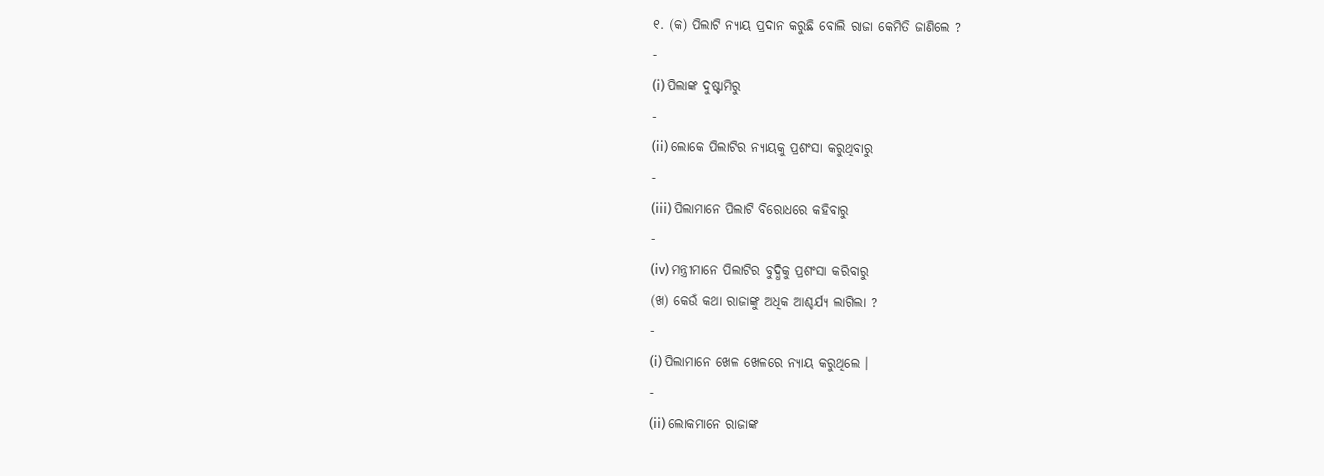୧. (କ) ପିଲାଟି ନ୍ୟାୟ ପ୍ରଦାନ କରୁଛି ବୋଲି ରାଜା କେମିତି ଜାଣିଲେ ?
-
(i) ପିଲାଙ୍କ ଦୁଷ୍ଟାମିରୁ
-
(ii) ଲୋକେ ପିଲାଟିର ନ୍ୟାୟକୁ ପ୍ରଶଂସା କରୁଥିବାରୁ
-
(iii) ପିଲାମାନେ ପିଲାଟି ବିରୋଧରେ କହିବାରୁ
-
(iv) ମନ୍ତ୍ରୀମାନେ ପିଲାଟିର ବୁଦ୍ଧିକୁ ପ୍ରଶଂସା କରିବାରୁ
(ଖ) କେଉଁ କଥା ରାଜାଙ୍କୁ ଅଧିକ ଆଶ୍ଚର୍ଯ୍ୟ ଲାଗିଲା ?
-
(i) ପିଲାମାନେ ଖେଳ ଖେଳରେ ନ୍ୟାୟ କରୁଥିଲେ ।
-
(ii) ଲୋକମାନେ ରାଜାଙ୍କ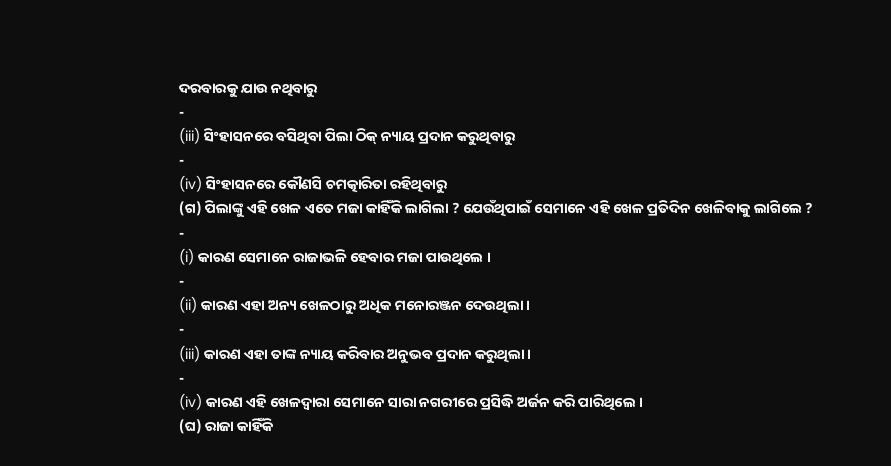ଦରବାରକୁ ଯାଉ ନଥିବାରୁ
-
(iii) ସିଂହାସନରେ ବସିଥିବା ପିଲା ଠିକ୍ ନ୍ୟାୟ ପ୍ରଦାନ କରୁଥିବାରୁ
-
(iv) ସିଂହାସନରେ କୌଣସି ଚମତ୍କାରିତା ରହିଥିବାରୁ
(ଗ) ପିଲାଙ୍କୁ ଏହି ଖେଳ ଏତେ ମଜା କାହିଁକି ଲାଗିଲା ? ଯେଉଁଥିପାଇଁ ସେମାନେ ଏହି ଖେଳ ପ୍ରତିଦିନ ଖେଳିବାକୁ ଲାଗିଲେ ?
-
(i) କାରଣ ସେମାନେ ରାଜାଭଳି ହେବାର ମଜା ପାଉଥିଲେ ।
-
(ii) କାରଣ ଏହା ଅନ୍ୟ ଖେଳଠାରୁ ଅଧିକ ମନୋରଞ୍ଜନ ଦେଉଥିଲା ।
-
(iii) କାରଣ ଏହା ତାଙ୍କ ନ୍ୟାୟ କରିବାର ଅନୁଭବ ପ୍ରଦାନ କରୁଥିଲା ।
-
(iv) କାରଣ ଏହି ଖେଳଦ୍ୱାରା ସେମାନେ ସାରା ନଗରୀରେ ପ୍ରସିଦ୍ଧି ଅର୍ଜନ କରି ପାରିଥିଲେ ।
(ଘ) ରାଜା କାହିଁକି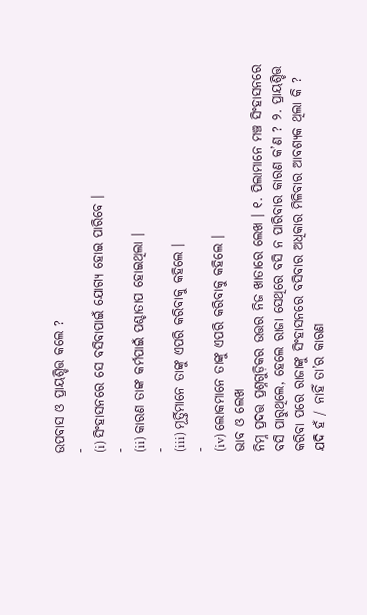ଉପବାସ ଓ ପ୍ରାୟଶ୍ଚିତ୍ତ କଲେ ?
-
(i) ସିଂହାସନରେ ସେ ବସିବାପାଇଁ ଯୋଗ୍ୟ ହୋଇ ପାରିବେ ।
-
(ii) କାରଣ ତାଙ୍କ କର୍ମପାଇଁ ପଶ୍ଚାତାପ ହୋଇଥିଲା ।
-
(iii) ମୂର୍ତ୍ତିମାନେ ତାଙ୍କୁ ଏପରି କରିବାକୁ କହିଲେ ।
-
(iv) ଲୋକମାନେ ତାଙ୍କୁ ଏପରି କରିବାକୁ କହିଲେ ।
ଭାବ ଓ ଲେଖ
ନିମ୍ନ ପ୍ରଦତ୍ତ ପ୍ରଶ୍ନଗୁଡ଼ିକର ଉତ୍ତର ନିଜ ଖାତାରେ ଲେଖ । ୧. ପିଲାମାନେ ମଞ୍ଚ ସିଂହାସନରେ ବସି ପାରୁଥିଲେ, ହେଲେ ରାଜା ସେଥିରେ ବସି ନ ପାରିବାର କାରଣ କ’ଣ ? ୨. ପ୍ରାୟଶ୍ଚିତ୍ତ କରିବା ପରେ ରାଜାଙ୍କୁ ସିଂହାସନରେ ବସିବାର ଅଧିକାର ମିଳିବାର ଆବଶ୍ୟକ ଥିଲା କି ? ଯଦି ହଁ / ନାହିଁ ତା’ର କାରଣ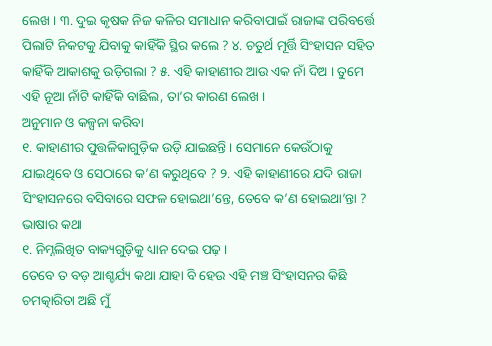ଲେଖ । ୩. ଦୁଇ କୃଷକ ନିଜ କଳିର ସମାଧାନ କରିବାପାଇଁ ରାଜାଙ୍କ ପରିବର୍ତ୍ତେ ପିଲାଟି ନିକଟକୁ ଯିବାକୁ କାହିଁକି ସ୍ଥିର କଲେ ? ୪. ଚତୁର୍ଥ ମୂର୍ତ୍ତି ସିଂହାସନ ସହିତ କାହିଁକି ଆକାଶକୁ ଉଡ଼ିଗଲା ? ୫. ଏହି କାହାଣୀର ଆଉ ଏକ ନାଁ ଦିଅ । ତୁମେ ଏହି ନୂଆ ନାଁଟି କାହିଁକି ବାଛିଲ, ତା’ର କାରଣ ଲେଖ ।
ଅନୁମାନ ଓ କଳ୍ପନା କରିବା
୧. କାହାଣୀର ପୁତ୍ତଳିକାଗୁଡ଼ିକ ଉଡ଼ି ଯାଇଛନ୍ତି । ସେମାନେ କେଉଁଠାକୁ ଯାଇଥିବେ ଓ ସେଠାରେ କ’ଣ କରୁଥିବେ ? ୨. ଏହି କାହାଣୀରେ ଯଦି ରାଜା ସିଂହାସନରେ ବସିବାରେ ସଫଳ ହୋଇଥା’ନ୍ତେ, ତେବେ କ’ଣ ହୋଇଥା’ନ୍ତା ?
ଭାଷାର କଥା
୧. ନିମ୍ନଲିଖିତ ବାକ୍ୟଗୁଡ଼ିକୁ ଧ୍ୟାନ ଦେଇ ପଢ଼ ।
ତେବେ ତ ବଡ଼ ଆଶ୍ଚର୍ଯ୍ୟ କଥା ଯାହା ବି ହେଉ ଏହି ମଞ୍ଚ ସିଂହାସନର କିଛି ଚମତ୍କାରିତା ଅଛି ମୁଁ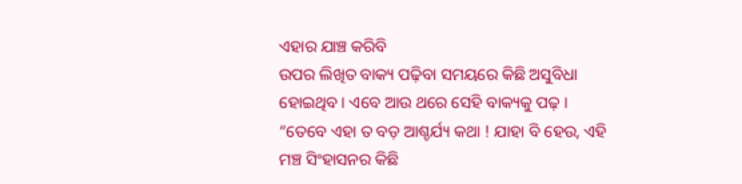ଏହାର ଯାଞ୍ଚ କରିବି
ଉପର ଲିଖିତ ବାକ୍ୟ ପଢ଼ିବା ସମୟରେ କିଛି ଅସୁବିଧା ହୋଇଥିବ । ଏବେ ଆଉ ଥରେ ସେହି ବାକ୍ୟକୁ ପଢ଼ ।
“ତେବେ ଏହା ତ ବଡ଼ ଆଶ୍ଚର୍ଯ୍ୟ କଥା ! ଯାହା ବି ହେଉ, ଏହି ମଞ୍ଚ ସିଂହାସନର କିଛି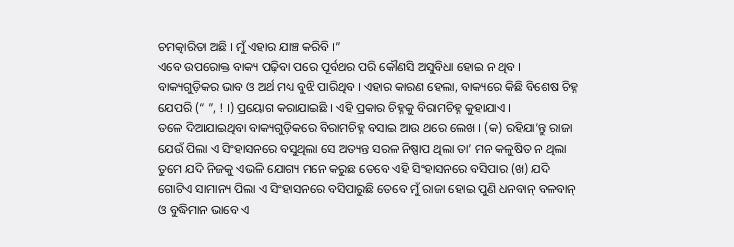ଚମତ୍କାରିତା ଅଛି । ମୁଁ ଏହାର ଯାଞ୍ଚ କରିବି ।”
ଏବେ ଉପରୋକ୍ତ ବାକ୍ୟ ପଢ଼ିବା ପରେ ପୂର୍ବଥର ପରି କୌଣସି ଅସୁବିଧା ହୋଇ ନ ଥିବ । ବାକ୍ୟଗୁଡ଼ିକର ଭାବ ଓ ଅର୍ଥ ମଧ୍ୟ ବୁଝି ପାରିଥିବ । ଏହାର କାରଣ ହେଲା, ବାକ୍ୟରେ କିଛି ବିଶେଷ ଚିହ୍ନ ଯେପରି (“ ”, ! ।) ପ୍ରୟୋଗ କରାଯାଇଛି । ଏହି ପ୍ରକାର ଚିହ୍ନକୁ ବିରାମଚିହ୍ନ କୁହାଯାଏ ।
ତଳେ ଦିଆଯାଇଥିବା ବାକ୍ୟଗୁଡ଼ିକରେ ବିରାମଚିହ୍ନ ବସାଇ ଆଉ ଥରେ ଲେଖ । (କ) ରହିଯା’ନ୍ତୁ ରାଜା ଯେଉଁ ପିଲା ଏ ସିଂହାସନରେ ବସୁଥିଲା ସେ ଅତ୍ୟନ୍ତ ସରଳ ନିଷ୍ପାପ ଥିଲା ତା’ ମନ କଳୁଷିତ ନ ଥିଲା ତୁମେ ଯଦି ନିଜକୁ ଏଭଳି ଯୋଗ୍ୟ ମନେ କରୁଛ ତେବେ ଏହି ସିଂହାସନରେ ବସିପାର (ଖ) ଯଦି ଗୋଟିଏ ସାମାନ୍ୟ ପିଲା ଏ ସିଂହାସନରେ ବସିପାରୁଛି ତେବେ ମୁଁ ରାଜା ହୋଇ ପୁଣି ଧନବାନ୍ ବଳବାନ୍ ଓ ବୁଦ୍ଧିମାନ ଭାବେ ଏ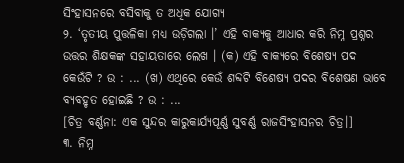ସିଂହାସନରେ ବସିବାକୁ ତ ଅଧିକ ଯୋଗ୍ୟ
୨. ‘ତୃତୀୟ ପୁତ୍ତଳିକା ମଧ୍ୟ ଉଡ଼ିଗଲା ।’ ଏହି ବାକ୍ୟକୁ ଆଧାର କରି ନିମ୍ନ ପ୍ରଶ୍ନର ଉତ୍ତର ଶିକ୍ଷକଙ୍କ ସହାୟତାରେ ଲେଖ । (କ) ଏହି ବାକ୍ୟରେ ବିଶେଷ୍ୟ ପଦ କେଉଁଟି ? ଉ : ... (ଖ) ଏଥିରେ କେଉଁ ଶବ୍ଦଟି ବିଶେଷ୍ୟ ପଦର ବିଶେଷଣ ଭାବେ ବ୍ୟବହୃତ ହୋଇଛି ? ଉ : ...
[ଚିତ୍ର ବର୍ଣ୍ଣନା: ଏକ ସୁନ୍ଦର କାରୁକାର୍ଯ୍ୟପୂର୍ଣ୍ଣ ସୁବର୍ଣ୍ଣ ରାଜସିଂହାସନର ଚିତ୍ର।]
୩. ନିମ୍ନ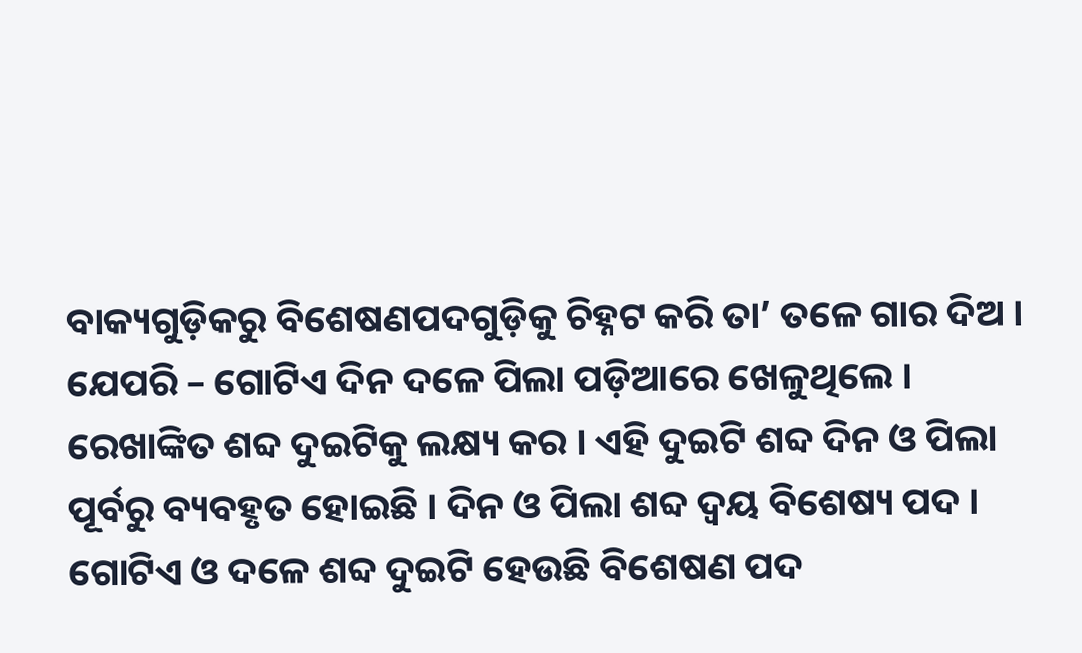ବାକ୍ୟଗୁଡ଼ିକରୁ ବିଶେଷଣପଦଗୁଡ଼ିକୁ ଚିହ୍ନଟ କରି ତା’ ତଳେ ଗାର ଦିଅ ।
ଯେପରି – ଗୋଟିଏ ଦିନ ଦଳେ ପିଲା ପଡ଼ିଆରେ ଖେଳୁଥିଲେ । ରେଖାଙ୍କିତ ଶବ୍ଦ ଦୁଇଟିକୁ ଲକ୍ଷ୍ୟ କର । ଏହି ଦୁଇଟି ଶବ୍ଦ ଦିନ ଓ ପିଲା ପୂର୍ବରୁ ବ୍ୟବହୃତ ହୋଇଛି । ଦିନ ଓ ପିଲା ଶବ୍ଦ ଦ୍ଵୟ ବିଶେଷ୍ୟ ପଦ । ଗୋଟିଏ ଓ ଦଳେ ଶବ୍ଦ ଦୁଇଟି ହେଉଛି ବିଶେଷଣ ପଦ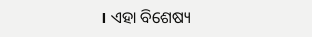। ଏହା ବିଶେଷ୍ୟ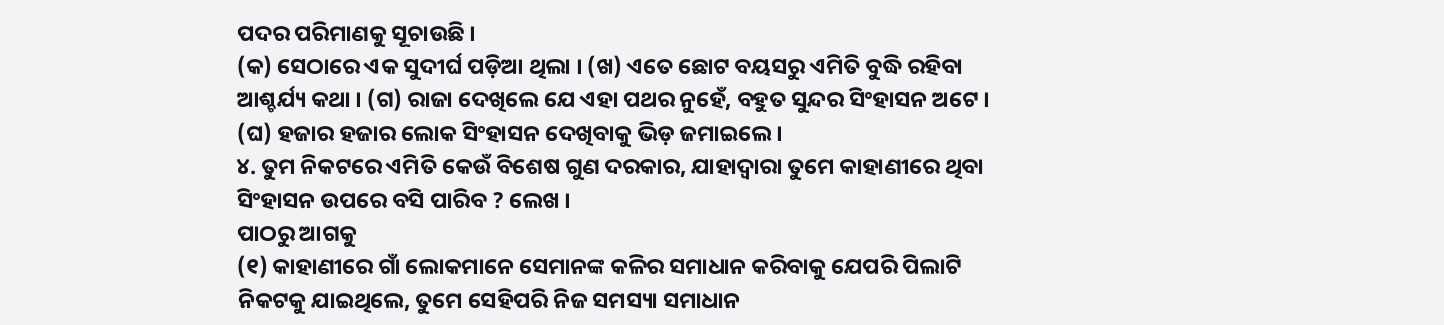ପଦର ପରିମାଣକୁ ସୂଚାଉଛି ।
(କ) ସେଠାରେ ଏକ ସୁଦୀର୍ଘ ପଡ଼ିଆ ଥିଲା । (ଖ) ଏତେ ଛୋଟ ବୟସରୁ ଏମିତି ବୁଦ୍ଧି ରହିବା ଆଶ୍ଚର୍ଯ୍ୟ କଥା । (ଗ) ରାଜା ଦେଖିଲେ ଯେ ଏହା ପଥର ନୁହେଁ, ବହୁତ ସୁନ୍ଦର ସିଂହାସନ ଅଟେ । (ଘ) ହଜାର ହଜାର ଲୋକ ସିଂହାସନ ଦେଖିବାକୁ ଭିଡ଼ ଜମାଇଲେ ।
୪. ତୁମ ନିକଟରେ ଏମିତି କେଉଁ ବିଶେଷ ଗୁଣ ଦରକାର, ଯାହାଦ୍ୱାରା ତୁମେ କାହାଣୀରେ ଥିବା ସିଂହାସନ ଉପରେ ବସି ପାରିବ ? ଲେଖ ।
ପାଠରୁ ଆଗକୁ
(୧) କାହାଣୀରେ ଗାଁ ଲୋକମାନେ ସେମାନଙ୍କ କଳିର ସମାଧାନ କରିବାକୁ ଯେପରି ପିଲାଟି ନିକଟକୁ ଯାଇଥିଲେ, ତୁମେ ସେହିପରି ନିଜ ସମସ୍ୟା ସମାଧାନ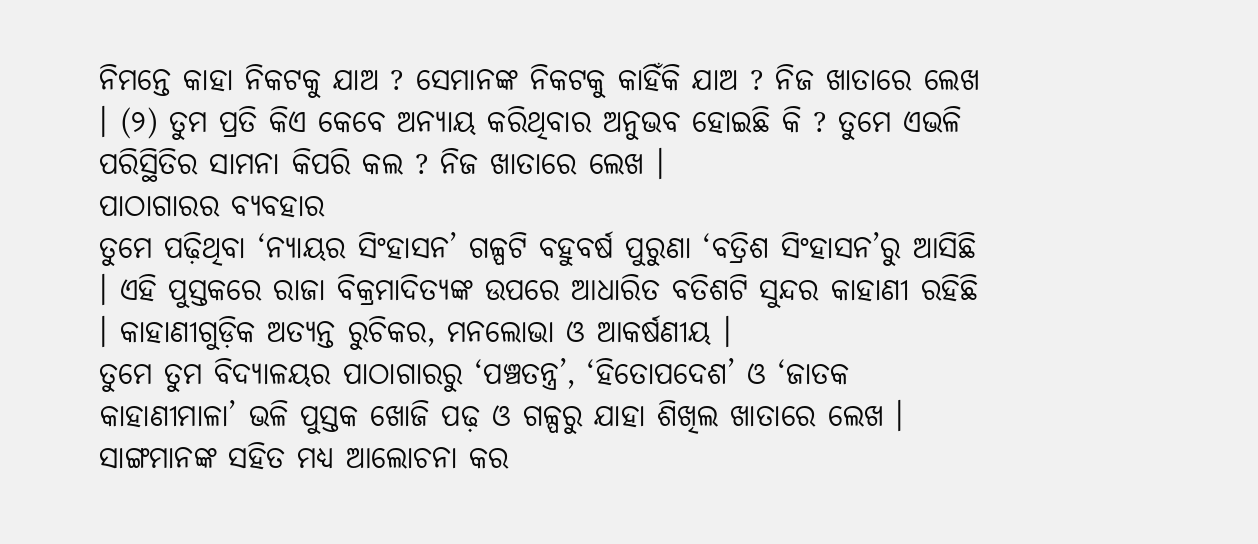ନିମନ୍ତେ କାହା ନିକଟକୁ ଯାଅ ? ସେମାନଙ୍କ ନିକଟକୁ କାହିଁକି ଯାଅ ? ନିଜ ଖାତାରେ ଲେଖ । (୨) ତୁମ ପ୍ରତି କିଏ କେବେ ଅନ୍ୟାୟ କରିଥିବାର ଅନୁଭବ ହୋଇଛି କି ? ତୁମେ ଏଭଳି ପରିସ୍ଥିତିର ସାମନା କିପରି କଲ ? ନିଜ ଖାତାରେ ଲେଖ ।
ପାଠାଗାରର ବ୍ୟବହାର
ତୁମେ ପଢ଼ିଥିବା ‘ନ୍ୟାୟର ସିଂହାସନ’ ଗଳ୍ପଟି ବହୁବର୍ଷ ପୁରୁଣା ‘ବତ୍ରିଶ ସିଂହାସନ’ରୁ ଆସିଛି । ଏହି ପୁସ୍ତକରେ ରାଜା ବିକ୍ରମାଦିତ୍ୟଙ୍କ ଉପରେ ଆଧାରିତ ବତିଶଟି ସୁନ୍ଦର କାହାଣୀ ରହିଛି । କାହାଣୀଗୁଡ଼ିକ ଅତ୍ୟନ୍ତ ରୁଚିକର, ମନଲୋଭା ଓ ଆକର୍ଷଣୀୟ ।
ତୁମେ ତୁମ ବିଦ୍ୟାଳୟର ପାଠାଗାରରୁ ‘ପଞ୍ଚତନ୍ତ୍ର’, ‘ହିତୋପଦେଶ’ ଓ ‘ଜାତକ କାହାଣୀମାଳା’ ଭଳି ପୁସ୍ତକ ଖୋଜି ପଢ଼ ଓ ଗଳ୍ପରୁ ଯାହା ଶିଖିଲ ଖାତାରେ ଲେଖ । ସାଙ୍ଗମାନଙ୍କ ସହିତ ମଧ୍ୟ ଆଲୋଚନା କର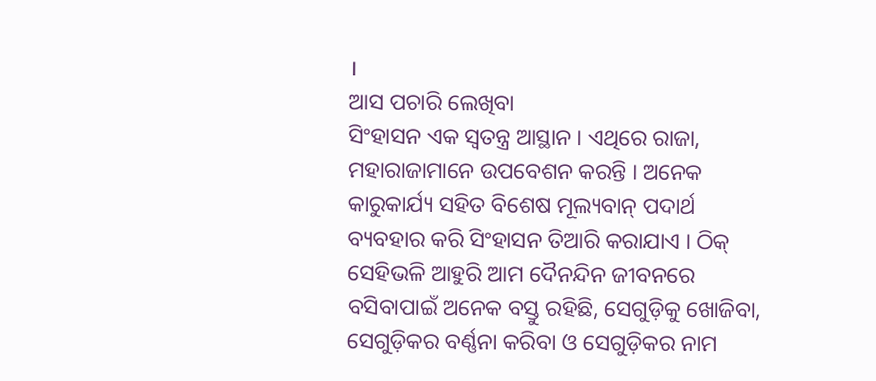।
ଆସ ପଚାରି ଲେଖିବା
ସିଂହାସନ ଏକ ସ୍ଵତନ୍ତ୍ର ଆସ୍ଥାନ । ଏଥିରେ ରାଜା, ମହାରାଜାମାନେ ଉପବେଶନ କରନ୍ତି । ଅନେକ କାରୁକାର୍ଯ୍ୟ ସହିତ ବିଶେଷ ମୂଲ୍ୟବାନ୍ ପଦାର୍ଥ ବ୍ୟବହାର କରି ସିଂହାସନ ତିଆରି କରାଯାଏ । ଠିକ୍ ସେହିଭଳି ଆହୁରି ଆମ ଦୈନନ୍ଦିନ ଜୀବନରେ ବସିବାପାଇଁ ଅନେକ ବସ୍ତୁ ରହିଛି, ସେଗୁଡ଼ିକୁ ଖୋଜିବା, ସେଗୁଡ଼ିକର ବର୍ଣ୍ଣନା କରିବା ଓ ସେଗୁଡ଼ିକର ନାମ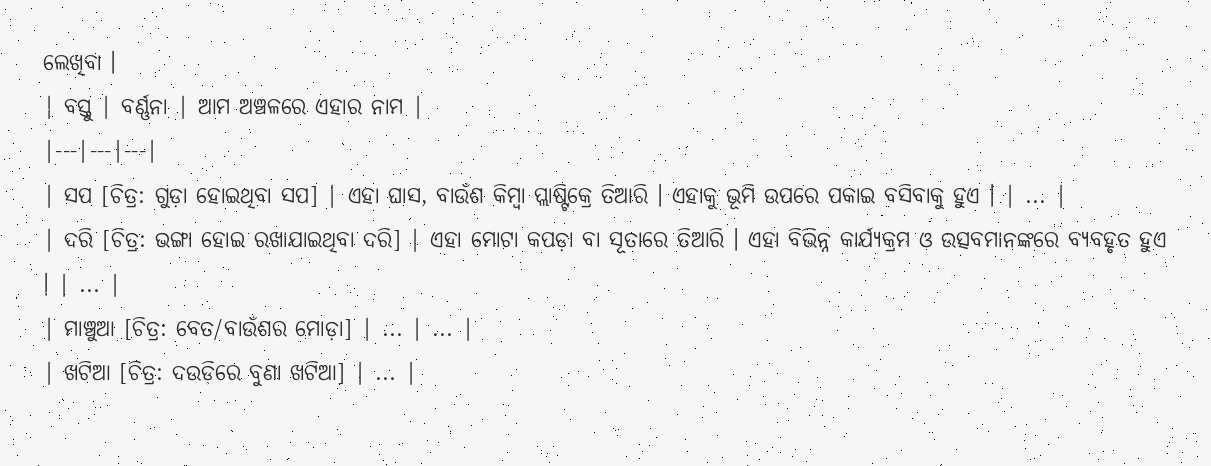ଲେଖିବା ।
| ବସ୍ତୁ | ବର୍ଣ୍ଣନା | ଆମ ଅଞ୍ଚଳରେ ଏହାର ନାମ |
|---|---|---|
| ସପ [ଚିତ୍ର: ଗୁଡ଼ା ହୋଇଥିବା ସପ] | ଏହା ଘାସ, ବାଉଁଶ କିମ୍ବା ପ୍ଲାଷ୍ଟିକ୍ରେ ତିଆରି । ଏହାକୁ ଭୂମି ଉପରେ ପକାଇ ବସିବାକୁ ହୁଏ । | ... |
| ଦରି [ଚିତ୍ର: ଭଙ୍ଗା ହୋଇ ରଖାଯାଇଥିବା ଦରି] | ଏହା ମୋଟା କପଡ଼ା ବା ସୂତାରେ ତିଆରି । ଏହା ବିଭିନ୍ନ କାର୍ଯ୍ୟକ୍ରମ ଓ ଉତ୍ସବମାନଙ୍କରେ ବ୍ୟବହୃତ ହୁଏ । | ... |
| ମାଞ୍ଚୁଆ [ଚିତ୍ର: ବେତ/ବାଉଁଶର ମୋଡ଼ା] | ... | ... |
| ଖଟିଆ [ଚିତ୍ର: ଦଉଡ଼ିରେ ବୁଣା ଖଟିଆ] | ... |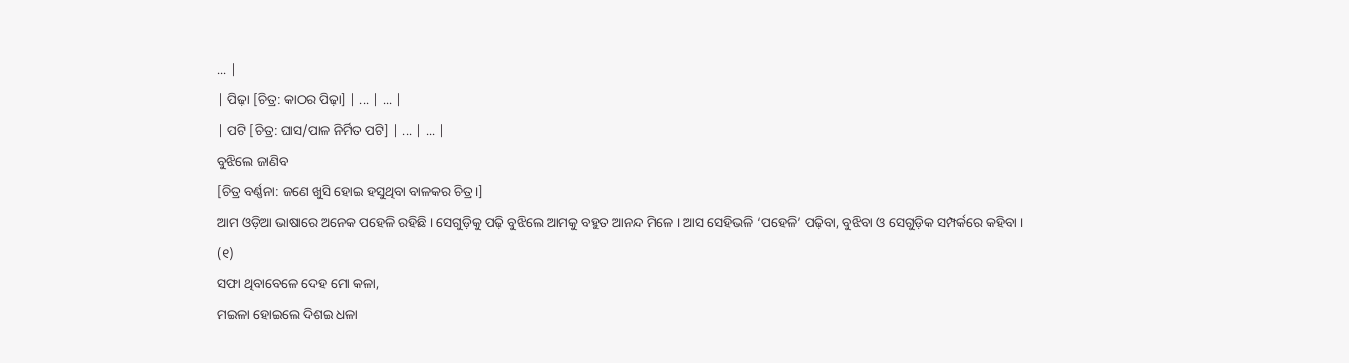... |
| ପିଢ଼ା [ଚିତ୍ର: କାଠର ପିଢ଼ା] | ... | ... |
| ପଟି [ଚିତ୍ର: ଘାସ/ପାଳ ନିର୍ମିତ ପଟି] | ... | ... |
ବୁଝିଲେ ଜାଣିବ
[ଚିତ୍ର ବର୍ଣ୍ଣନା: ଜଣେ ଖୁସି ହୋଇ ହସୁଥିବା ବାଳକର ଚିତ୍ର।]
ଆମ ଓଡ଼ିଆ ଭାଷାରେ ଅନେକ ପହେଳି ରହିଛି । ସେଗୁଡ଼ିକୁ ପଢ଼ି ବୁଝିଲେ ଆମକୁ ବହୁତ ଆନନ୍ଦ ମିଳେ । ଆସ ସେହିଭଳି ‘ପହେଳି’ ପଢ଼ିବା, ବୁଝିବା ଓ ସେଗୁଡ଼ିକ ସମ୍ପର୍କରେ କହିବା ।
(୧)
ସଫା ଥିବାବେଳେ ଦେହ ମୋ କଳା,
ମଇଳା ହୋଇଲେ ଦିଶଇ ଧଳା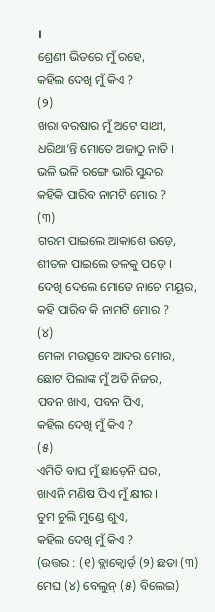।
ଶ୍ରେଣୀ ଭିତରେ ମୁଁ ରହେ,
କହିଲ ଦେଖି ମୁଁ କିଏ ?
(୨)
ଖରା ବରଷାର ମୁଁ ଅଟେ ସାଥୀ,
ଧରିଥା’ନ୍ତି ମୋତେ ଅଜାଠୁ ନାତି ।
ଭଳି ଭଳି ରଙ୍ଗେ ଭାରି ସୁନ୍ଦର
କହିକି ପାରିବ ନାମଟି ମୋର ?
(୩)
ଗରମ ପାଇଲେ ଆକାଶେ ଉଡ଼େ,
ଶୀତଳ ପାଇଲେ ତଳକୁ ପଡ଼େ ।
ଦେଖି ଦେଲେ ମୋତେ ନାଚେ ମୟୂର,
କହି ପାରିବ କି ନାମଟି ମୋର ?
(୪)
ମେଳା ମଉତ୍ସବେ ଆଦର ମୋର,
ଛୋଟ ପିଲାଙ୍କ ମୁଁ ଅତି ନିଜର,
ପବନ ଖାଏ, ପବନ ପିଏ,
କହିଲ ଦେଖି ମୁଁ କିଏ ?
(୫)
ଏମିତି ବାଘ ମୁଁ ଛାଡ଼େନି ଘର,
ଖାଏନି ମଣିଷ ପିଏ ମୁଁ କ୍ଷୀର ।
ତୁମ ଚୁଲି ମୁଣ୍ଡେ ଶୁଏ,
କହିଲ ଦେଖି ମୁଁ କିଏ ?
(ଉତ୍ତର : (୧) ବ୍ଲାକ୍ବୋର୍ଡ଼ (୨) ଛତା (୩) ମେଘ (୪) ବେଲୁନ୍ (୫) ବିଲେଇ)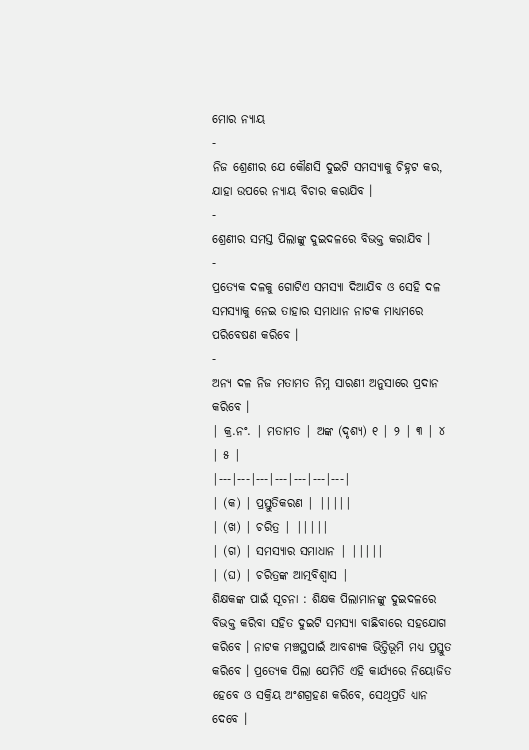ମୋର ନ୍ୟାୟ
-
ନିଜ ଶ୍ରେଣୀର ଯେ କୌଣସି ଦୁଇଟି ସମସ୍ୟାକୁ ଚିହ୍ନଟ କର, ଯାହା ଉପରେ ନ୍ୟାୟ ବିଚାର କରାଯିବ ।
-
ଶ୍ରେଣୀର ସମସ୍ତ ପିଲାଙ୍କୁ ଦୁଇଦଳରେ ବିଭକ୍ତ କରାଯିବ ।
-
ପ୍ରତ୍ୟେକ ଦଳକୁ ଗୋଟିଏ ସମସ୍ୟା ଦିଆଯିବ ଓ ସେହି ଦଳ ସମସ୍ୟାକୁ ନେଇ ତାହାର ସମାଧାନ ନାଟକ ମାଧ୍ୟମରେ ପରିବେଷଣ କରିବେ ।
-
ଅନ୍ୟ ଦଳ ନିଜ ମତାମତ ନିମ୍ନ ସାରଣୀ ଅନୁସାରେ ପ୍ରଦାନ କରିବେ ।
| କ୍ର.ନଂ. | ମତାମତ | ଅଙ୍କ (ଦୃଶ୍ୟ) ୧ | ୨ | ୩ | ୪ | ୫ |
|---|---|---|---|---|---|---|
| (କ) | ପ୍ରସ୍ତୁତିକରଣ | |||||
| (ଖ) | ଚରିତ୍ର | |||||
| (ଗ) | ସମସ୍ୟାର ସମାଧାନ | |||||
| (ଘ) | ଚରିତ୍ରଙ୍କ ଆତ୍ମବିଶ୍ଵାସ |
ଶିକ୍ଷକଙ୍କ ପାଇଁ ସୂଚନା : ଶିକ୍ଷକ ପିଲାମାନଙ୍କୁ ଦୁଇଦଳରେ ବିଭକ୍ତ କରିବା ସହିତ ଦୁଇଟି ସମସ୍ୟା ବାଛିବାରେ ସହଯୋଗ କରିବେ । ନାଟକ ମଞ୍ଚସ୍ଥପାଇଁ ଆବଶ୍ୟକ ଭିତ୍ତିଭୂମି ମଧ୍ୟ ପ୍ରସ୍ତୁତ କରିବେ । ପ୍ରତ୍ୟେକ ପିଲା ଯେମିତି ଏହି କାର୍ଯ୍ୟରେ ନିୟୋଜିତ ହେବେ ଓ ସକ୍ରିୟ ଅଂଶଗ୍ରହଣ କରିବେ, ସେଥିପ୍ରତି ଧ୍ୟାନ ଦେବେ ।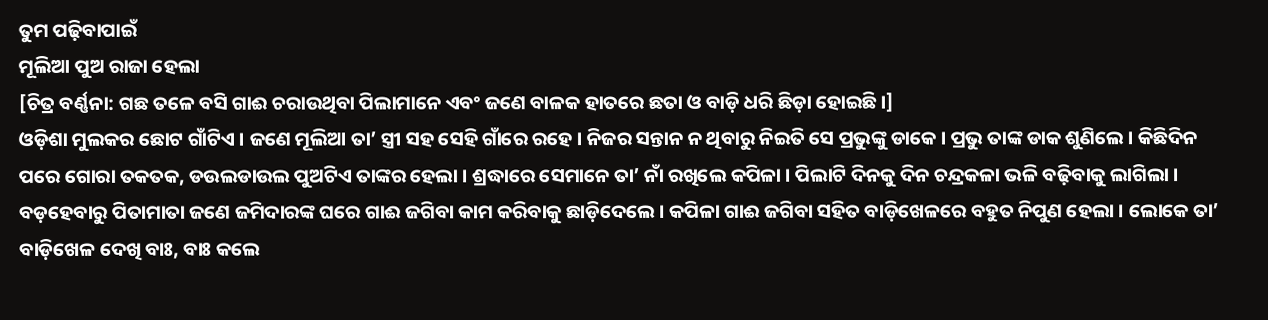ତୁମ ପଢ଼ିବାପାଇଁ
ମୂଲିଆ ପୁଅ ରାଜା ହେଲା
[ଚିତ୍ର ବର୍ଣ୍ଣନା: ଗଛ ତଳେ ବସି ଗାଈ ଚରାଉଥିବା ପିଲାମାନେ ଏବଂ ଜଣେ ବାଳକ ହାତରେ ଛତା ଓ ବାଡ଼ି ଧରି ଛିଡ଼ା ହୋଇଛି।]
ଓଡ଼ିଶା ମୁଲକର ଛୋଟ ଗାଁଟିଏ । ଜଣେ ମୂଲିଆ ତା’ ସ୍ତ୍ରୀ ସହ ସେହି ଗାଁରେ ରହେ । ନିଜର ସନ୍ତାନ ନ ଥିବାରୁ ନିଇତି ସେ ପ୍ରଭୁଙ୍କୁ ଡାକେ । ପ୍ରଭୁ ତାଙ୍କ ଡାକ ଶୁଣିଲେ । କିଛିଦିନ ପରେ ଗୋରା ତକତକ, ଡଉଲଡାଉଲ ପୁଅଟିଏ ତାଙ୍କର ହେଲା । ଶ୍ରଦ୍ଧାରେ ସେମାନେ ତା’ ନାଁ ରଖିଲେ କପିଳା । ପିଲାଟି ଦିନକୁ ଦିନ ଚନ୍ଦ୍ରକଳା ଭଳି ବଢ଼ିବାକୁ ଲାଗିଲା । ବଡ଼ହେବାରୁ ପିତାମାତା ଜଣେ ଜମିଦାରଙ୍କ ଘରେ ଗାଈ ଜଗିବା କାମ କରିବାକୁ ଛାଡ଼ିଦେଲେ । କପିଳା ଗାଈ ଜଗିବା ସହିତ ବାଡ଼ିଖେଳରେ ବହୁତ ନିପୁଣ ହେଲା । ଲୋକେ ତା’ ବାଡ଼ିଖେଳ ଦେଖି ବାଃ, ବାଃ କଲେ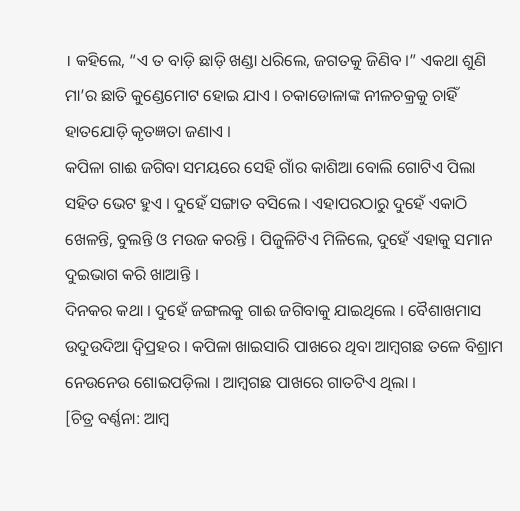। କହିଲେ, “ଏ ତ ବାଡ଼ି ଛାଡ଼ି ଖଣ୍ଡା ଧରିଲେ, ଜଗତକୁ ଜିଣିବ ।” ଏକଥା ଶୁଣି ମା’ର ଛାତି କୁଣ୍ଡେମୋଟ ହୋଇ ଯାଏ । ଚକାଡୋଳାଙ୍କ ନୀଳଚକ୍ରକୁ ଚାହିଁ ହାତଯୋଡ଼ି କୃତଜ୍ଞତା ଜଣାଏ ।
କପିଳା ଗାଈ ଜଗିବା ସମୟରେ ସେହି ଗାଁର କାଶିଆ ବୋଲି ଗୋଟିଏ ପିଲା ସହିତ ଭେଟ ହୁଏ । ଦୁହେଁ ସଙ୍ଗାତ ବସିଲେ । ଏହାପରଠାରୁ ଦୁହେଁ ଏକାଠି ଖେଳନ୍ତି, ବୁଲନ୍ତି ଓ ମଉଜ କରନ୍ତି । ପିଜୁଳିଟିଏ ମିଳିଲେ, ଦୁହେଁ ଏହାକୁ ସମାନ ଦୁଇଭାଗ କରି ଖାଆନ୍ତି ।
ଦିନକର କଥା । ଦୁହେଁ ଜଙ୍ଗଲକୁ ଗାଈ ଜଗିବାକୁ ଯାଇଥିଲେ । ବୈଶାଖମାସ ଉଦୁଉଦିଆ ଦ୍ଵିପ୍ରହର । କପିଳା ଖାଇସାରି ପାଖରେ ଥିବା ଆମ୍ବଗଛ ତଳେ ବିଶ୍ରାମ ନେଉନେଉ ଶୋଇପଡ଼ିଲା । ଆମ୍ବଗଛ ପାଖରେ ଗାତଟିଏ ଥିଲା ।
[ଚିତ୍ର ବର୍ଣ୍ଣନା: ଆମ୍ବ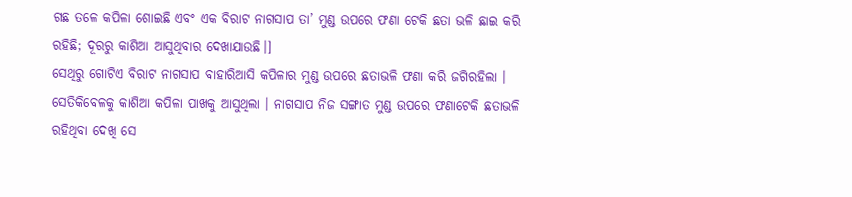ଗଛ ତଳେ କପିଳା ଶୋଇଛି ଏବଂ ଏକ ବିରାଟ ନାଗସାପ ତା’ ମୁଣ୍ଡ ଉପରେ ଫଣା ଟେକି ଛତା ଭଳି ଛାଇ କରି ରହିଛି; ଦୂରରୁ କାଶିଆ ଆସୁଥିବାର ଦେଖାଯାଉଛି।]
ସେଥିରୁ ଗୋଟିଏ ବିରାଟ ନାଗସାପ ବାହାରିଆସି କପିଳାର ମୁଣ୍ଡ ଉପରେ ଛତାଭଳି ଫଣା କରି ଜଗିରହିଲା । ସେତିକିବେଳକୁ କାଶିଆ କପିଳା ପାଖକୁ ଆସୁଥିଲା । ନାଗସାପ ନିଜ ସଙ୍ଗାତ ମୁଣ୍ଡ ଉପରେ ଫଣାଟେକି ଛତାଭଳି ରହିଥିବା ଦେଖି ସେ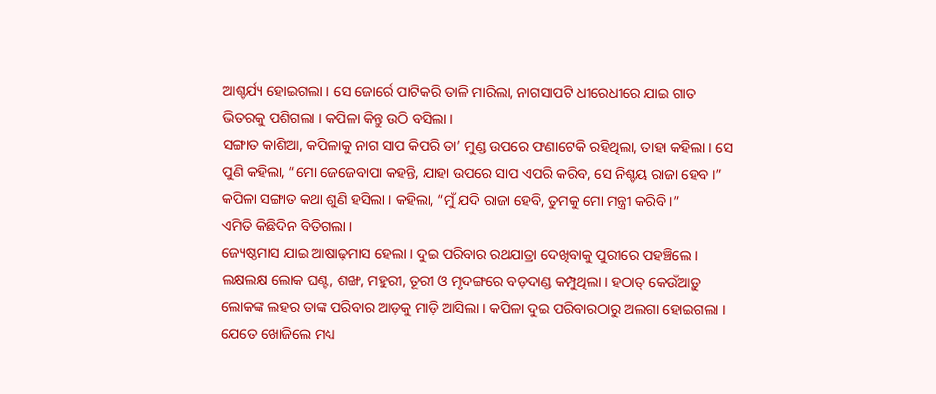ଆଶ୍ଚର୍ଯ୍ୟ ହୋଇଗଲା । ସେ ଜୋର୍ରେ ପାଟିକରି ତାଳି ମାରିଲା, ନାଗସାପଟି ଧୀରେଧୀରେ ଯାଇ ଗାତ ଭିତରକୁ ପଶିଗଲା । କପିଳା କିନ୍ତୁ ଉଠି ବସିଲା ।
ସଙ୍ଗାତ କାଶିଆ, କପିଳାକୁ ନାଗ ସାପ କିପରି ତା’ ମୁଣ୍ଡ ଉପରେ ଫଣାଟେକି ରହିଥିଲା, ତାହା କହିଲା । ସେ ପୁଣି କହିଲା, “ମୋ ଜେଜେବାପା କହନ୍ତି, ଯାହା ଉପରେ ସାପ ଏପରି କରିବ, ସେ ନିଶ୍ଚୟ ରାଜା ହେବ ।” କପିଳା ସଙ୍ଗାତ କଥା ଶୁଣି ହସିଲା । କହିଲା, “ମୁଁ ଯଦି ରାଜା ହେବି, ତୁମକୁ ମୋ ମନ୍ତ୍ରୀ କରିବି ।”
ଏମିତି କିଛିଦିନ ବିତିଗଲା ।
ଜ୍ୟେଷ୍ଠମାସ ଯାଇ ଆଷାଢ଼ମାସ ହେଲା । ଦୁଇ ପରିବାର ରଥଯାତ୍ରା ଦେଖିବାକୁ ପୁରୀରେ ପହଞ୍ଚିଲେ । ଲକ୍ଷଲକ୍ଷ ଲୋକ ଘଣ୍ଟ, ଶଙ୍ଖ, ମହୁରୀ, ତୂରୀ ଓ ମୃଦଙ୍ଗରେ ବଡ଼ଦାଣ୍ଡ କମ୍ପୁଥିଲା । ହଠାତ୍ କେଉଁଆଡ଼ୁ ଲୋକଙ୍କ ଲହର ତାଙ୍କ ପରିବାର ଆଡ଼କୁ ମାଡ଼ି ଆସିଲା । କପିଳା ଦୁଇ ପରିବାରଠାରୁ ଅଲଗା ହୋଇଗଲା । ଯେତେ ଖୋଜିଲେ ମଧ୍ୟ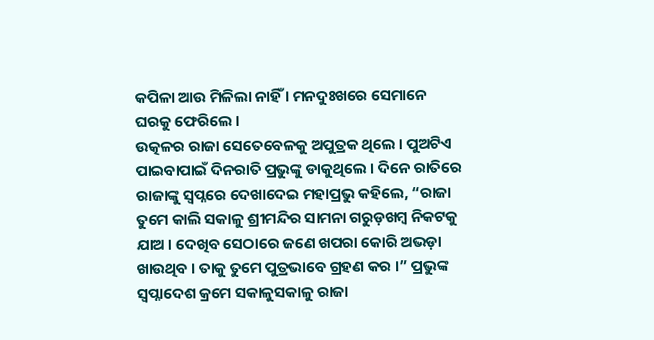କପିଳା ଆଉ ମିଳିଲା ନାହିଁ । ମନଦୁଃଖରେ ସେମାନେ ଘରକୁ ଫେରିଲେ ।
ଉତ୍କଳର ରାଜା ସେତେବେଳକୁ ଅପୁତ୍ରକ ଥିଲେ । ପୁଅଟିଏ ପାଇବାପାଇଁ ଦିନରାତି ପ୍ରଭୁଙ୍କୁ ଡାକୁଥିଲେ । ଦିନେ ରାତିରେ ରାଜାଙ୍କୁ ସ୍ୱପ୍ନରେ ଦେଖାଦେଇ ମହାପ୍ରଭୁ କହିଲେ, “ରାଜା ତୁମେ କାଲି ସକାଳୁ ଶ୍ରୀମନ୍ଦିର ସାମନା ଗରୁଡ଼ଖମ୍ବ ନିକଟକୁ ଯାଅ । ଦେଖିବ ସେଠାରେ ଜଣେ ଖପରା କୋରି ଅଭଡ଼ା ଖାଉଥିବ । ତାକୁ ତୁମେ ପୁତ୍ରଭାବେ ଗ୍ରହଣ କର ।” ପ୍ରଭୁଙ୍କ ସ୍ଵପ୍ନାଦେଶ କ୍ରମେ ସକାଳୁସକାଳୁ ରାଜା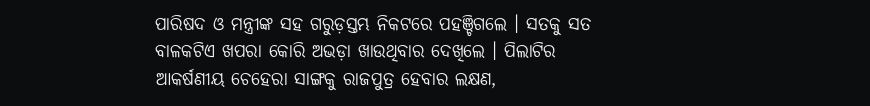ପାରିଷଦ ଓ ମନ୍ତ୍ରୀଙ୍କ ସହ ଗରୁଡ଼ସ୍ତମ୍ଭ ନିକଟରେ ପହଞ୍ଚିଗଲେ । ସତକୁ ସତ ବାଳକଟିଏ ଖପରା କୋରି ଅଭଡ଼ା ଖାଉଥିବାର ଦେଖିଲେ । ପିଲାଟିର ଆକର୍ଷଣୀୟ ଚେହେରା ସାଙ୍ଗକୁ ରାଜପୁତ୍ର ହେବାର ଲକ୍ଷଣ,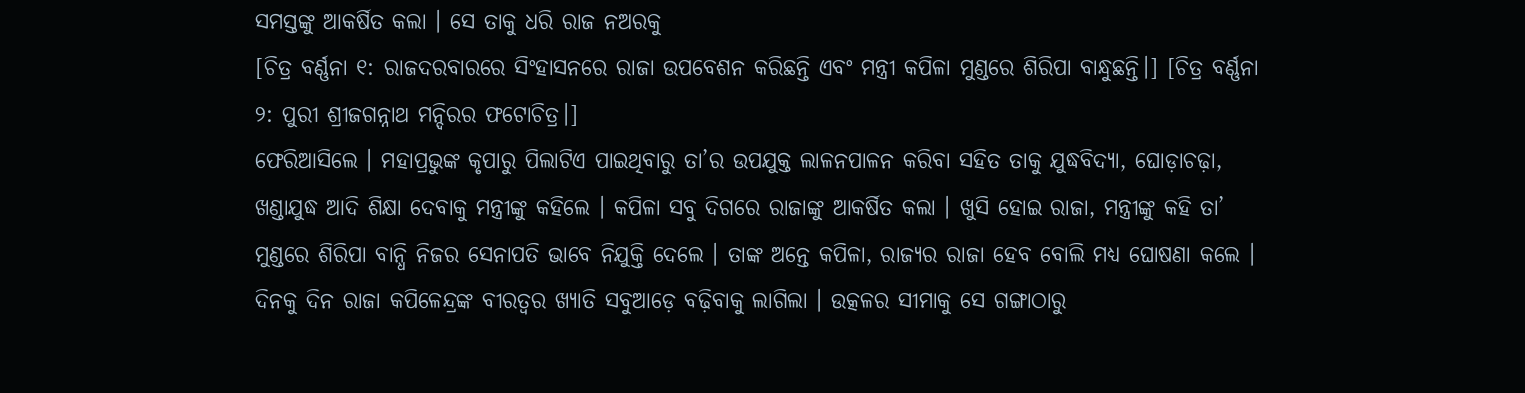ସମସ୍ତଙ୍କୁ ଆକର୍ଷିତ କଲା । ସେ ତାକୁ ଧରି ରାଜ ନଅରକୁ
[ଚିତ୍ର ବର୍ଣ୍ଣନା ୧: ରାଜଦରବାରରେ ସିଂହାସନରେ ରାଜା ଉପବେଶନ କରିଛନ୍ତି ଏବଂ ମନ୍ତ୍ରୀ କପିଳା ମୁଣ୍ଡରେ ଶିରିପା ବାନ୍ଧୁଛନ୍ତି।] [ଚିତ୍ର ବର୍ଣ୍ଣନା ୨: ପୁରୀ ଶ୍ରୀଜଗନ୍ନାଥ ମନ୍ଦିରର ଫଟୋଚିତ୍ର।]
ଫେରିଆସିଲେ । ମହାପ୍ରଭୁଙ୍କ କୃପାରୁ ପିଲାଟିଏ ପାଇଥିବାରୁ ତା’ର ଉପଯୁକ୍ତ ଲାଳନପାଳନ କରିବା ସହିତ ତାକୁ ଯୁଦ୍ଧବିଦ୍ୟା, ଘୋଡ଼ାଚଢ଼ା, ଖଣ୍ଡାଯୁଦ୍ଧ ଆଦି ଶିକ୍ଷା ଦେବାକୁ ମନ୍ତ୍ରୀଙ୍କୁ କହିଲେ । କପିଳା ସବୁ ଦିଗରେ ରାଜାଙ୍କୁ ଆକର୍ଷିତ କଲା । ଖୁସି ହୋଇ ରାଜା, ମନ୍ତ୍ରୀଙ୍କୁ କହି ତା’ ମୁଣ୍ଡରେ ଶିରିପା ବାନ୍ଧି ନିଜର ସେନାପତି ଭାବେ ନିଯୁକ୍ତି ଦେଲେ । ତାଙ୍କ ଅନ୍ତେ କପିଳା, ରାଜ୍ୟର ରାଜା ହେବ ବୋଲି ମଧ୍ୟ ଘୋଷଣା କଲେ ।
ଦିନକୁ ଦିନ ରାଜା କପିଳେନ୍ଦ୍ରଙ୍କ ବୀରତ୍ଵର ଖ୍ୟାତି ସବୁଆଡ଼େ ବଢ଼ିବାକୁ ଲାଗିଲା । ଉତ୍କଳର ସୀମାକୁ ସେ ଗଙ୍ଗାଠାରୁ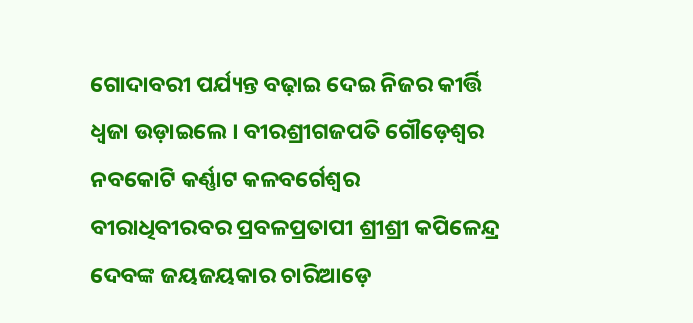ଗୋଦାବରୀ ପର୍ଯ୍ୟନ୍ତ ବଢ଼ାଇ ଦେଇ ନିଜର କୀର୍ତ୍ତି ଧ୍ଵଜା ଉଡ଼ାଇଲେ । ବୀରଶ୍ରୀଗଜପତି ଗୌଡ଼େଶ୍ଵର ନବକୋଟି କର୍ଣ୍ଣାଟ କଳବର୍ଗେଶ୍ଵର ବୀରାଧିବୀରବର ପ୍ରବଳପ୍ରତାପୀ ଶ୍ରୀଶ୍ରୀ କପିଳେନ୍ଦ୍ର ଦେବଙ୍କ ଜୟଜୟକାର ଚାରିଆଡ଼େ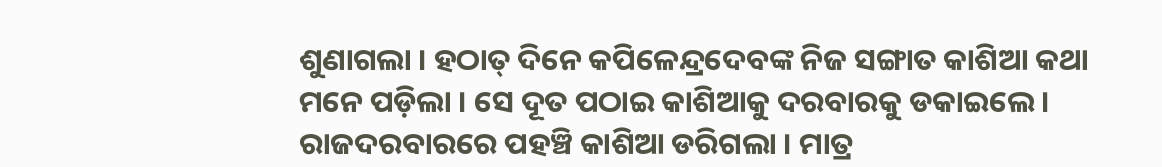ଶୁଣାଗଲା । ହଠାତ୍ ଦିନେ କପିଳେନ୍ଦ୍ରଦେବଙ୍କ ନିଜ ସଙ୍ଗାତ କାଶିଆ କଥା ମନେ ପଡ଼ିଲା । ସେ ଦୂତ ପଠାଇ କାଶିଆକୁ ଦରବାରକୁ ଡକାଇଲେ । ରାଜଦରବାରରେ ପହଞ୍ଚି କାଶିଆ ଡରିଗଲା । ମାତ୍ର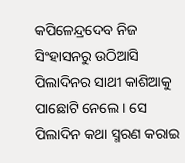କପିଳେନ୍ଦ୍ରଦେବ ନିଜ ସିଂହାସନରୁ ଉଠିଆସି ପିଲାଦିନର ସାଥୀ କାଶିଆକୁ ପାଛୋଟି ନେଲେ । ସେ ପିଲାଦିନ କଥା ସ୍ମରଣ କରାଇ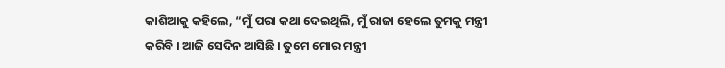କାଶିଆକୁ କହିଲେ, “ମୁଁ ପରା କଥା ଦେଇଥିଲି, ମୁଁ ରାଜା ହେଲେ ତୁମକୁ ମନ୍ତ୍ରୀ କରିବି । ଆଜି ସେଦିନ ଆସିଛି । ତୁମେ ମୋର ମନ୍ତ୍ରୀ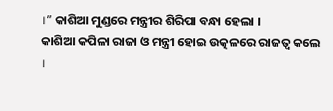।” କାଶିଆ ମୁଣ୍ଡରେ ମନ୍ତ୍ରୀର ଶିରିପା ବନ୍ଧା ହେଲା ।
କାଶିଆ କପିଳା ରାଜା ଓ ମନ୍ତ୍ରୀ ହୋଇ ଉତ୍କଳରେ ରାଜତ୍ଵ କଲେ ।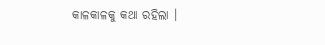କାଳକାଳକୁ କଥା ରହିଲା ।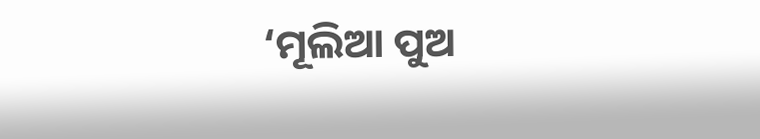‘ମୂଲିଆ ପୁଅ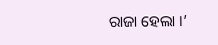ରାଜା ହେଲା ।’